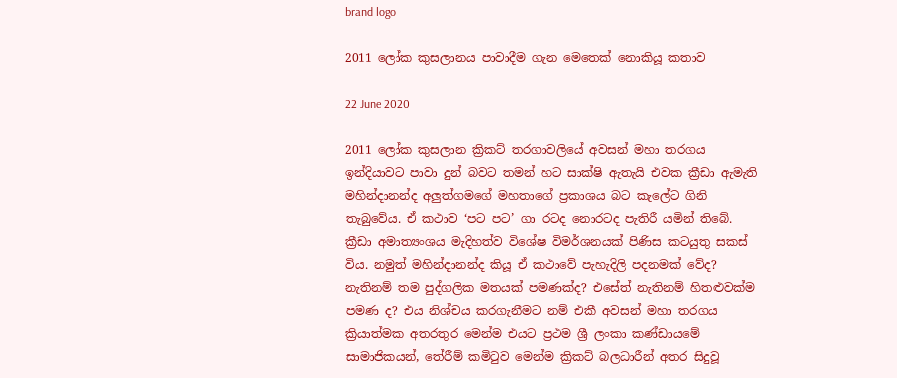brand logo

2011 ලෝක කුසලානය පාවාදීම ගැන මෙතෙක් නොකියූ කතාව

22 June 2020

2011 ලෝක කුසලාන ක්‍රිකට් තරගාවලියේ අවසන් මහා තරගය ඉන්දියාවට පාවා දුන් බවට තමන් හට සාක්ෂි ඇතැයි එවක ක්‍රීඩා ඇමැති මහින්දානන්ද අලුත්ගමගේ මහතාගේ ප්‍රකාශය බට කැලේට ගිනි තැබුවේය. ඒ කථාව ‘පට පට’ ගා රටද නොරටද පැතිරී යමින් තිබේ. ක්‍රීඩා අමාත්‍යංශය මැදිහත්ව විශේෂ විමර්ශනයක් පිණිස කටයුතු සකස් විය. නමුත් මහින්දානන්ද කියූ ඒ කථාවේ පැහැදිලි පදනමක් වේද? නැතිනම් තම පුද්ගලික මතයක් පමණක්ද? එසේත් නැතිනම් හිතළුවක්ම පමණ ද? එය නිශ්චය කරගැනීමට නම් එකී අවසන් මහා තරගය ක්‍රියාත්මක අතරතුර මෙන්ම එයට ප්‍රථම ශ්‍රී ලංකා කණ්ඩායමේ සාමාජිකයන්, තේරීම් කමිටුව මෙන්ම ක්‍රිකට් බලධාරීන් අතර සිදුවූ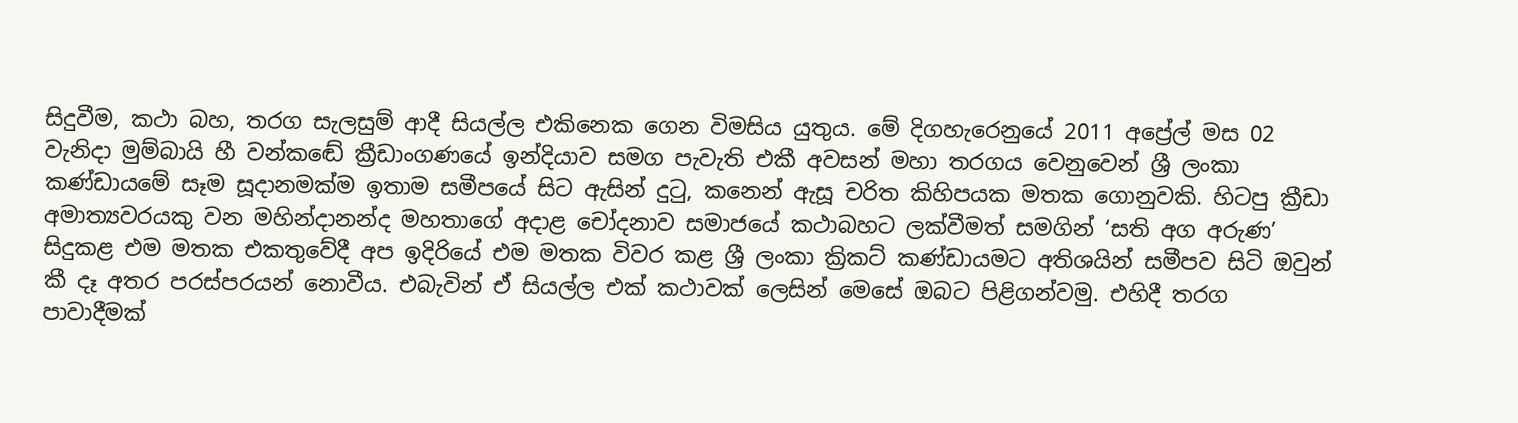සිදුවීම, කථා බහ, තරග සැලසුම් ආදී සියල්ල එකිනෙක ගෙන විමසිය යුතුය. මේ දිගහැරෙනුයේ 2011 අප්‍රේල් මස 02 වැනිදා මුම්බායි හී වන්කඬේ ක්‍රීඩාංගණයේ ඉන්දියාව සමග පැවැති එකී අවසන් මහා තරගය වෙනුවෙන් ශ්‍රී ලංකා කණ්ඩායමේ සෑම සූදානමක්ම ඉතාම සමීපයේ සිට ඇසින් දුටු, කනෙන් ඇසූ චරිත කිහිපයක මතක ගොනුවකි. හිටපු ක්‍රීඩා අමාත්‍යවරයකු වන මහින්දානන්ද මහතාගේ අදාළ චෝදනාව සමාජයේ කථාබහට ලක්වීමත් සමගින් ‘සති අග අරුණ’ සිදුකළ එම මතක එකතුවේදී අප ඉදිරියේ එම මතක විවර කළ ශ්‍රී ලංකා ක්‍රිකට් කණ්ඩායමට අතිශයින් සමීපව සිටි ඔවුන් කී දෑ අතර පරස්පරයන් නොවීය. එබැවින් ඒ සියල්ල එක් කථාවක් ලෙසින් මෙසේ ඔබට පිළිගන්වමු. එහිදී තරග පාවාදීමක්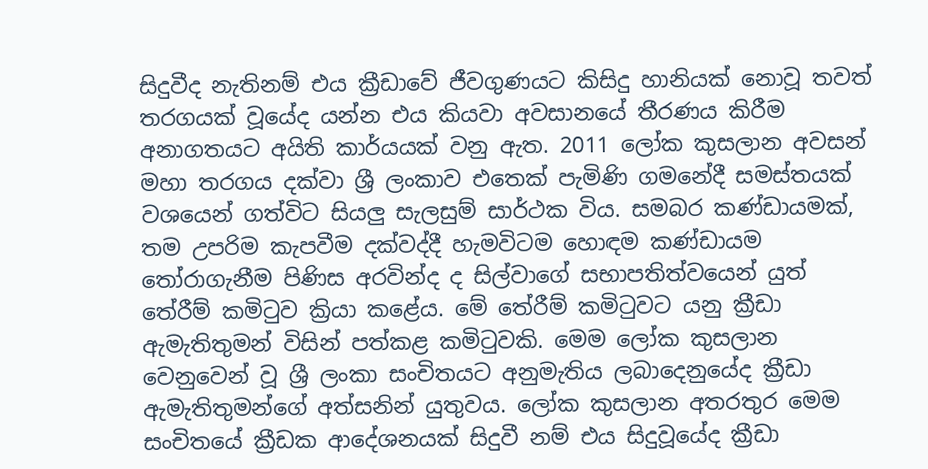සිදුවීද නැතිනම් එය ක්‍රීඩාවේ ජීවගුණයට කිසිදු හානියක් නොවූ තවත් තරගයක් වූයේද යන්න එය කියවා අවසානයේ තීරණය කිරීම අනාගතයට අයිති කාර්යයක් වනු ඇත. 2011 ලෝක කුසලාන අවසන් මහා තරගය දක්වා ශ්‍රී ලංකාව එතෙක් පැමිණි ගමනේදී සමස්තයක් වශයෙන් ගත්විට සියලු සැලසුම් සාර්ථක විය. සමබර කණ්ඩායමක්, තම උපරිම කැපවීම දක්වද්දී හැමවිටම හොඳම කණ්ඩායම තෝරාගැනීම පිණිස අරවින්ද ද සිල්වාගේ සභාපතිත්වයෙන් යුත් තේරීම් කමිටුව ක්‍රියා කළේය. මේ තේරීම් කමිටුවට යනු ක්‍රීඩා ඇමැතිතුමන් විසින් පත්කළ කමිටුවකි. මෙම ලෝක කුසලාන වෙනුවෙන් වූ ශ්‍රී ලංකා සංචිතයට අනුමැතිය ලබාදෙනුයේද ක්‍රීඩා ඇමැතිතුමන්ගේ අත්සනින් යුතුවය. ලෝක කුසලාන අතරතුර මෙම සංචිතයේ ක්‍රීඩක ආදේශනයක් සිදුවී නම් එය සිදුවූයේද ක්‍රීඩා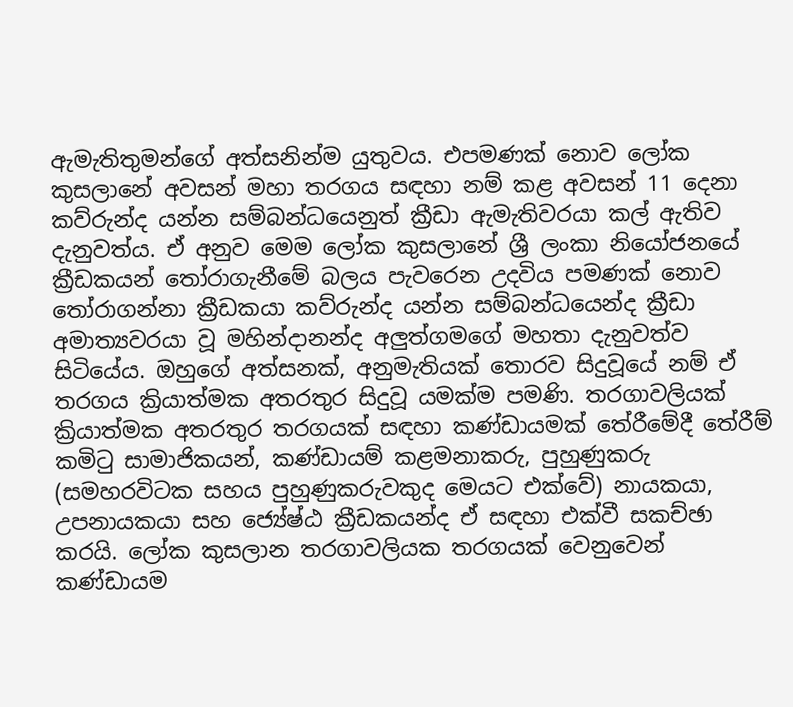ඇමැතිතුමන්ගේ අත්සනින්ම යුතුවය. එපමණක් නොව ලෝක කුසලානේ අවසන් මහා තරගය සඳහා නම් කළ අවසන් 11 දෙනා කව්රුන්ද යන්න සම්බන්ධයෙනුත් ක්‍රීඩා ඇමැතිවරයා කල් ඇතිව දැනුවත්ය. ඒ අනුව මෙම ලෝක කුසලානේ ශ්‍රී ලංකා නියෝජනයේ ක්‍රීඩකයන් තෝරාගැනීමේ බලය පැවරෙන උදවිය පමණක් නොව තෝරාගන්නා ක්‍රීඩකයා කව්රුන්ද යන්න සම්බන්ධයෙන්ද ක්‍රීඩා අමාත්‍යවරයා වූ මහින්දානන්ද අලුත්ගමගේ මහතා දැනුවත්ව සිටියේය. ඔහුගේ අත්සනක්, අනුමැතියක් තොරව සිදුවූයේ නම් ඒ තරගය ක්‍රියාත්මක අතරතුර සිදුවූ යමක්ම පමණි. තරගාවලියක් ක්‍රියාත්මක අතරතුර තරගයක් සඳහා කණ්ඩායමක් තේරීමේදී තේරීම් කමිටු සාමාජිකයන්, කණ්ඩායම් කළමනාකරු, පුහුණුකරු (සමහරවිටක සහය පුහුණුකරුවකුද මෙයට එක්වේ) නායකයා, උපනායකයා සහ ජ්‍යේෂ්ඨ ක්‍රීඩකයන්ද ඒ සඳහා එක්වී සකච්ඡා කරයි. ලෝක කුසලාන තරගාවලියක තරගයක් වෙනුවෙන් කණ්ඩායම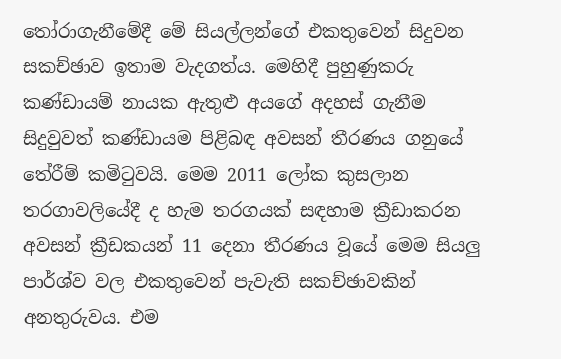තෝරාගැනීමේදී මේ සියල්ලන්ගේ එකතුවෙන් සිදුවන සකච්ඡාව ඉතාම වැදගත්ය. මෙහිදී පුහුණුකරු කණ්ඩායම් නායක ඇතුළු අයගේ අදහස් ගැනීම සිදුවුවත් කණ්ඩායම පිළිබඳ අවසන් තීරණය ගනුයේ තේරීම් කමිටුවයි. මෙම 2011 ලෝක කුසලාන තරගාවලියේදී ද හැම තරගයක් සඳහාම ක්‍රීඩාකරන අවසන් ක්‍රීඩකයන් 11 දෙනා තීරණය වූයේ මෙම සියලු පාර්ශ්ව වල එකතුවෙන් පැවැති සකච්ඡාවකින් අනතුරුවය. එම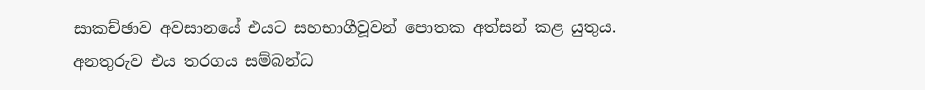සාකච්ඡාව අවසානයේ එයට සහභාගීවූවන් පොතක අත්සන් කළ යුතුය. අනතුරුව එය තරගය සම්බන්ධ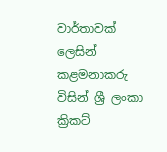වාර්තාවක් ලෙසින් කළමනාකරු විසින් ශ්‍රී ලංකා ක්‍රිකට්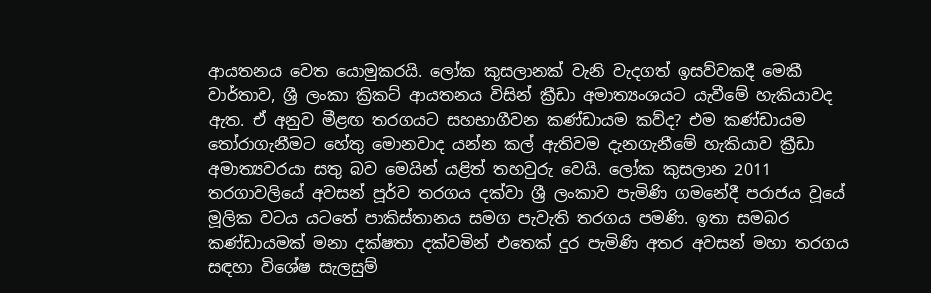ආයතනය වෙත යොමුකරයි. ලෝක කුසලානක් වැනි වැදගත් ඉසව්වකදී මෙකී වාර්තාව, ශ්‍රී ලංකා ක්‍රිකට් ආයතනය විසින් ක්‍රීඩා අමාත්‍යංශයට යැවීමේ හැකියාවද ඇත. ඒ අනුව මීළඟ තරගයට සහභාගීවන කණ්ඩායම කව්ද? එම කණ්ඩායම තෝරාගැනීමට හේතු මොනවාද යන්න කල් ඇතිවම දැනගැනීමේ හැකියාව ක්‍රීඩා අමාත්‍යවරයා සතු බව මෙයින් යළිත් තහවුරු වෙයි. ලෝක කුසලාන 2011 තරගාවලියේ අවසන් පූර්ව තරගය දක්වා ශ්‍රී ලංකාව පැමිණි ගමනේදී පරාජය වූයේ මූලික වටය යටතේ පාකිස්තානය සමග පැවැති තරගය පමණි. ඉතා සමබර කණ්ඩායමක් මනා දක්ෂතා දක්වමින් එතෙක් දුර පැමිණි අතර අවසන් මහා තරගය සඳහා විශේෂ සැලසුම්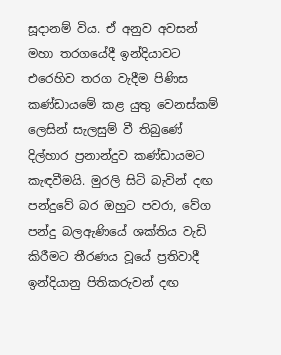සූදානම් විය. ඒ අනුව අවසන් මහා තරගයේදී ඉන්දියාවට එරෙහිව තරග වැදීම පිණිස කණ්ඩායමේ කළ යුතු වෙනස්කම් ලෙසින් සැලසුම් වී තිබුණේ දිල්හාර ප්‍රනාන්දුව කණ්ඩායමට කැඳවීමයි. මුරලි සිටි බැවින් දඟ පන්දුවේ බර ඔහුට පවරා, වේග පන්දු බලඇණියේ ශක්තිය වැඩි කිරීමට තීරණය වූයේ ප්‍රතිවාදී ඉන්දියානු පිතිකරුවන් දඟ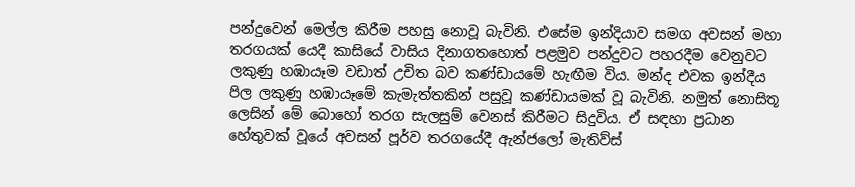පන්දුවෙන් මෙල්ල කිරීම පහසු නොවූ බැවිනි. එසේම ඉන්දියාව සමග අවසන් මහා තරගයක් යෙදී කාසියේ වාසිය දිනාගතහොත් පළමුව පන්දුවට පහරදීම වෙනුවට ලකුණු හඹායෑම වඩාත් උචිත බව කණ්ඩායමේ හැඟීම විය. මන්ද එවක ඉන්දීය පිල ලකුණු හඹායෑමේ කැමැත්තකින් පසුවූ කණ්ඩායමක් වූ බැවිනි. නමුත් නොසිතූ ලෙසින් මේ බොහෝ තරග සැලසුම් වෙනස් කිරීමට සිදුවිය. ඒ සඳහා ප්‍රධාන හේතුවක් වූයේ අවසන් පූර්ව තරගයේදී ඇන්ජලෝ මැතිව්ස්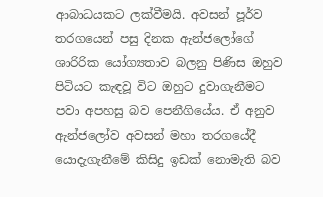ආබාධයකට ලක්වීමයි. අවසන් පූර්ව තරගයෙන් පසු දිනක ඇන්ජලෝගේ ශාරිරික යෝග්‍යතාව බලනු පිණිස ඔහුව පිටියට කැඳවූ විට ඔහුට දුවාගැනීමට පවා අපහසු බව පෙනීගියේය. ඒ අනුව ඇන්ජලෝව අවසන් මහා තරගයේදී යොදැගැනීමේ කිසිදු ඉඩක් නොමැති බව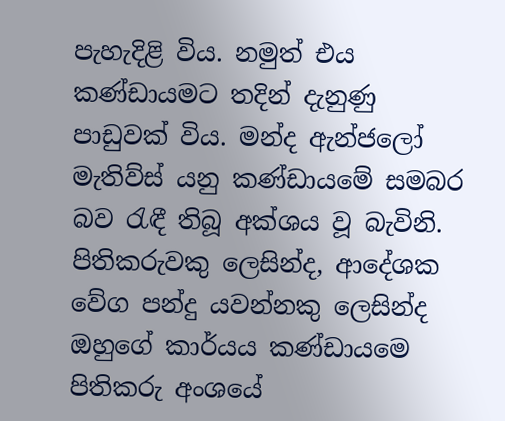පැහැදිළි විය. නමුත් එය කණ්ඩායමට තදින් දැනුණු පාඩුවක් විය. මන්ද ඇන්ජලෝ මැතිව්ස් යනු කණ්ඩායමේ සමබර බව රැඳී තිබූ අක්ශය වූ බැවිනි. පිතිකරුවකු ලෙසින්ද, ආදේශක වේග පන්දු යවන්නකු ලෙසින්ද ඔහුගේ කාර්යය කණ්ඩායමෙ පිතිකරු අංශයේ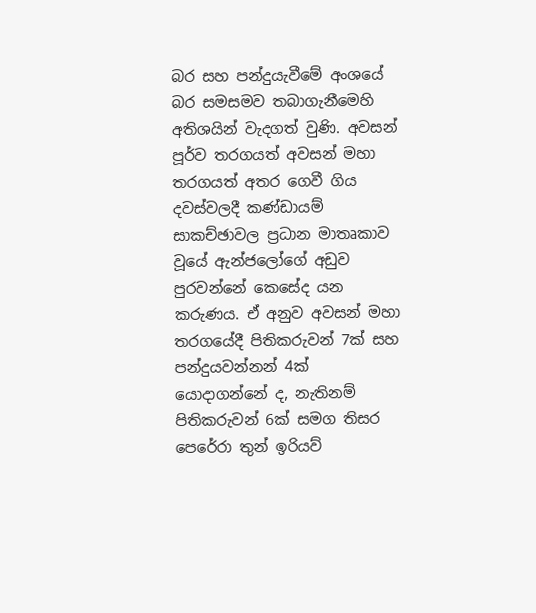බර සහ පන්දුයැවීමේ අංශයේ බර සමසමව තබාගැනීමෙහි අතිශයින් වැදගත් වුණි. අවසන් පූර්ව තරගයත් අවසන් මහා තරගයත් අතර ගෙවී ගිය දවස්වලදී කණ්ඩායම් සාකච්ඡාවල ප්‍රධාන මාතෘකාව වූයේ ඇන්ජලෝගේ අඩුව පුරවන්නේ කෙසේද යන කරුණය. ඒ අනුව අවසන් මහා තරගයේදී පිතිකරුවන් 7ක් සහ පන්දුයවන්නන් 4ක් යොදාගන්නේ ද, නැතිනම් පිතිකරුවන් 6ක් සමග තිසර පෙරේරා තුන් ඉරියව්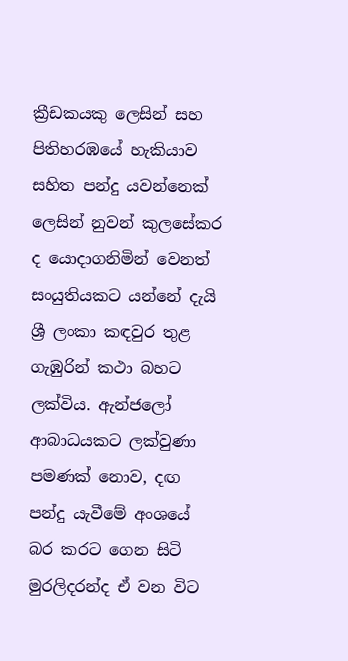ක්‍රීඩකයකු ලෙසින් සහ පිතිහරඹයේ හැකියාව සහිත පන්දු යවන්නෙක් ලෙසින් නුවන් කුලසේකර ද යොදාගනිමින් වෙනත් සංයුතියකට යන්නේ දැයි ශ්‍රී ලංකා කඳවුර තුළ ගැඹුරින් කථා බහට ලක්විය. ඇන්ජලෝ ආබාධයකට ලක්වුණා පමණක් නොව, දඟ පන්දු යැවීමේ අංශයේ බර කරට ගෙන සිටි මුරලිදරන්ද ඒ වන විට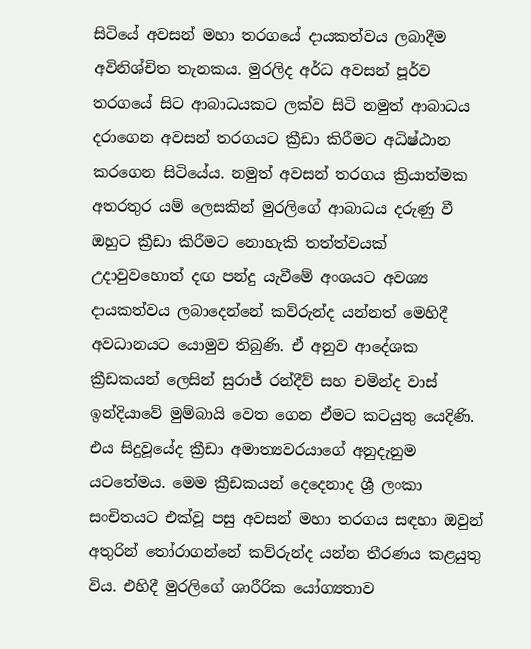සිටියේ අවසන් මහා තරගයේ දායකත්වය ලබාදීම අවිනිශ්චිත තැනකය. මුරලිද අර්ධ අවසන් පූර්ව තරගයේ සිට ආබාධයකට ලක්ව සිටි නමුත් ආබාධය දරාගෙන අවසන් තරගයට ක්‍රීඩා කිරීමට අධිෂ්ඨාන කරගෙන සිටියේය. නමුත් අවසන් තරගය ක්‍රියාත්මක අතරතුර යම් ලෙසකින් මුරලිගේ ආබාධය දරුණු වී ඔහුට ක්‍රීඩා කිරීමට නොහැකි තත්ත්වයක් උදාවුවහොත් දඟ පන්දු යැවීමේ අංශයට අවශ්‍ය දායකත්වය ලබාදෙන්නේ කව්රුන්ද යන්නත් මෙහිදී අවධානයට යොමුව තිබුණි. ඒ අනුව ආදේශක ක්‍රීඩකයන් ලෙසින් සුරාජ් රන්දීව් සහ චමින්ද වාස් ඉන්දියාවේ මුම්බායි වෙත ගෙන ඒමට කටයුතු යෙදිණි. එය සිදුවූයේද ක්‍රීඩා අමාත්‍යවරයාගේ අනුදැනුම යටතේමය. මෙම ක්‍රීඩකයන් දෙදෙනාද ශ්‍රී ලංකා සංචිතයට එක්වූ පසු අවසන් මහා තරගය සඳහා ඔවුන් අතුරින් තෝරාගන්නේ කව්රුන්ද යන්න තීරණය කළයුතු විය. එහිදී මුරලිගේ ශාරීරික යෝග්‍යතාව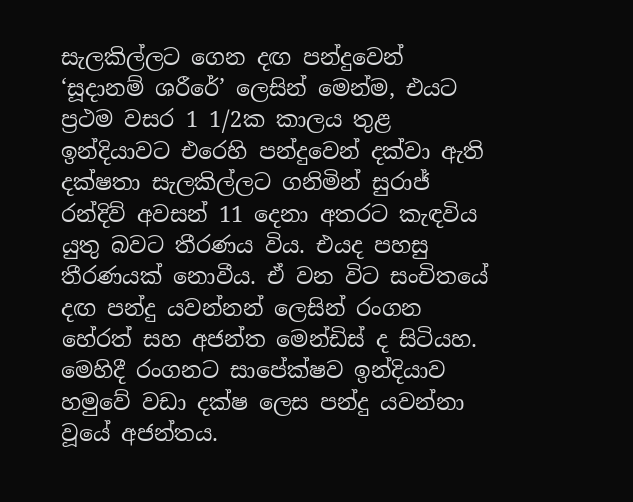සැලකිල්ලට ගෙන දඟ පන්දුවෙන් ‘සූදානම් ශරීරේ’ ලෙසින් මෙන්ම, එයට ප්‍රථම වසර 1 1/2ක කාලය තුළ ඉන්දියාවට එරෙහි පන්දුවෙන් දක්වා ඇති දක්ෂතා සැලකිල්ලට ගනිමින් සුරාජ් රන්දිව් අවසන් 11 දෙනා අතරට කැඳවිය යුතු බවට තීරණය විය. එයද පහසු තීරණයක් නොවීය. ඒ වන විට සංචිතයේ දඟ පන්දු යවන්නන් ලෙසින් රංගන හේරත් සහ අජන්ත මෙන්ඩිස් ද සිටියහ. මෙහිදී රංගනට සාපේක්ෂව ඉන්දියාව හමුවේ වඩා දක්ෂ ලෙස පන්දු යවන්නා වූයේ අජන්තය.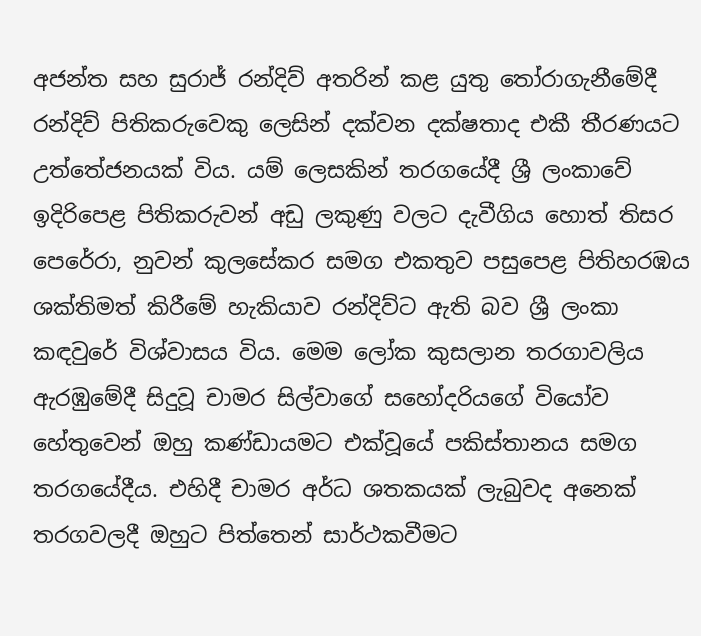අජන්ත සහ සුරාජ් රන්දිව් අතරින් කළ යුතු තෝරාගැනීමේදී රන්දිව් පිතිකරුවෙකු ලෙසින් දක්වන දක්ෂතාද එකී තීරණයට උත්තේජනයක් විය. යම් ලෙසකින් තරගයේදී ශ්‍රී ලංකාවේ ඉදිරිපෙළ පිතිකරුවන් අඩු ලකුණු වලට දැවීගිය හොත් තිසර පෙරේරා, නුවන් කුලසේකර සමග එකතුව පසුපෙළ පිතිහරඹය ශක්තිමත් කිරීමේ හැකියාව රන්දිව්ට ඇති බව ශ්‍රී ලංකා කඳවුරේ විශ්වාසය විය. මෙම ලෝක කුසලාන තරගාවලිය ඇරඹුමේදී සිදුවූ චාමර සිල්වාගේ සහෝදරියගේ වියෝව හේතුවෙන් ඔහු කණ්ඩායමට එක්වූයේ පකිස්තානය සමග තරගයේදීය. එහිදී චාමර අර්ධ ශතකයක් ලැබුවද අනෙක් තරගවලදී ඔහුට පිත්තෙන් සාර්ථකවීමට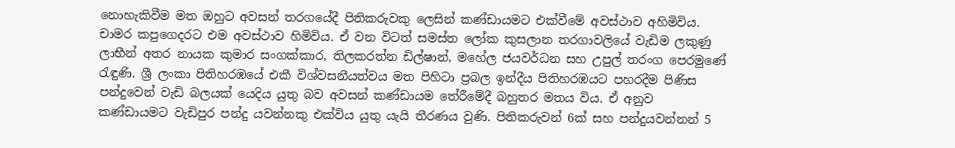නොහැකිවීම මත ඔහුට අවසන් තරගයේදී පිතිකරුවකු ලෙසින් කණ්ඩායමට එක්වීමේ අවස්ථාව අහිමිවිය. චාමර කපුගෙදරට එම අවස්ථාව හිමිවිය. ඒ වන විටත් සමස්ත ලෝක කුසලාන තරගාවලියේ වැඩිම ලකුණු ලාභීන් අතර නායක කුමාර සංගක්කාර, තිලකරත්න ඩිල්ෂාන්, මහේල ජයවර්ධන සහ උපුල් තරංග පෙරමුණේ රැඳුණි. ශ්‍රී ලංකා පිතිහරඹයේ එකී විශ්වසනීයත්වය මත පිහිටා ප්‍රබල ඉන්දීය පිතිහරඹයට පහරදීම පිණිස පන්දුවෙන් වැඩි බලයක් යෙදිය යුතු බව අවසන් කණ්ඩායම තේරීමේදී බහුතර මතය විය. ඒ අනුව කණ්ඩායමට වැඩිපුර පන්දු යවන්නකු එක්විය යුතු යැයි තීරණය වුණි. පිතිකරුවන් 6ක් සහ පන්දුයවන්නන් 5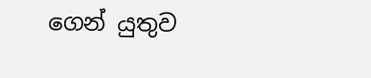ගෙන් යුතුව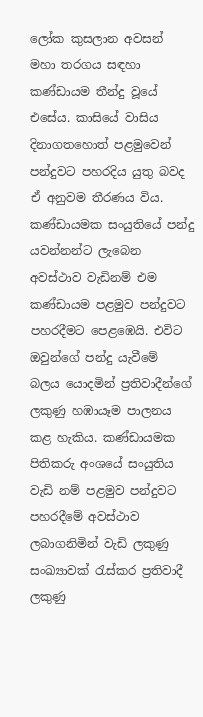ලෝක කුසලාන අවසන් මහා තරගය සඳහා කණ්ඩායම තීන්දු වූයේ එසේය. කාසියේ වාසිය දිනාගතහොත් පළමුවෙන් පන්දුවට පහරදිය යුතු බවද ඒ අනුවම තීරණය විය. කණ්ඩායමක සංයුතියේ පන්දු යවන්නන්ට ලැබෙන අවස්ථාව වැඩිනම් එම කණ්ඩායම පළමුව පන්දුවට පහරදීමට පෙළඹෙයි. එවිට ඔවුන්ගේ පන්දු යැවීමේ බලය යොදමින් ප්‍රතිවාදීන්ගේ ලකුණු හඹායෑම පාලනය කළ හැකිය. කණ්ඩායමක පිතිකරු අංශයේ සංයුතිය වැඩි නම් පළමුව පන්දුවට පහරදීමේ අවස්ථාව ලබාගනිමින් වැඩි ලකුණු සංඛ්‍යාවක් රැස්කර ප්‍රතිවාදී ලකුණු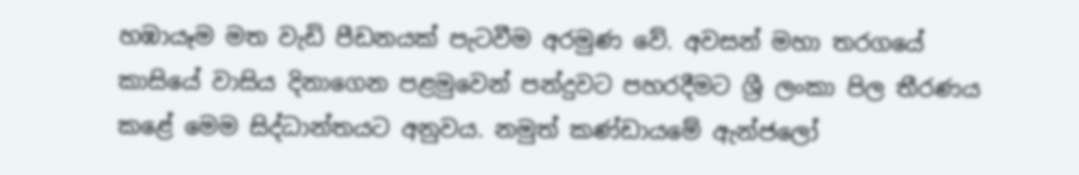හඹායෑම මත වැඩි පීඩනයක් පැටවීම අරමුණ වේ. අවසන් මහා තරගයේ කාසියේ වාසිය දිනාගෙන පළමුවෙන් පන්දුවට පහරදීමට ශ්‍රී ලංකා පිල තීරණය කළේ මෙම සිද්ධාන්තයට අනුවය. නමුත් කණ්ඩායමේ ඇන්ජලෝ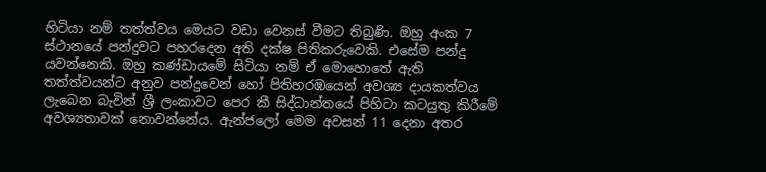හිටියා නම් තත්ත්වය මෙයට වඩා වෙනස් වීමට තිබුණි. ඔහු අංක 7 ස්ථානයේ පන්දුවට පහරදෙන අති දක්ෂ පිතිකරුවෙකි. එසේම පන්දු යවන්නෙකි. ඔහු කණ්ඩායමේ සිටියා නම් ඒ මොහොතේ ඇති තත්ත්වයන්ට අනුව පන්දුවෙන් හෝ පිතිහරඹයෙන් අවශ්‍ය දායකත්වය ලැබෙන බැවින් ශ්‍රී ලංකාවට පෙර කී සිද්ධාන්තයේ පිහිටා කටයුතු කිරීමේ අවශ්‍යතාවක් නොවන්නේය. ඇන්ජලෝ මෙම අවසන් 11 දෙනා අතර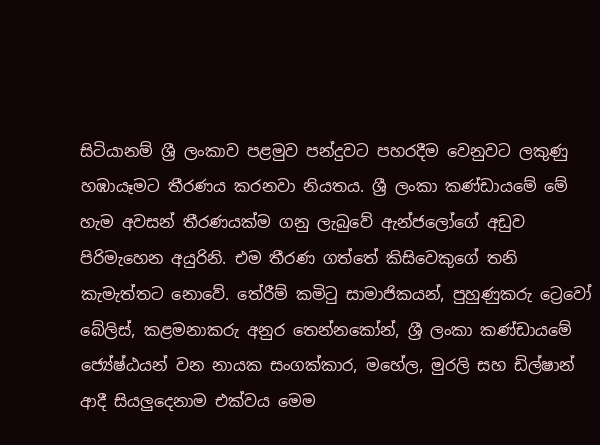සිටියානම් ශ්‍රී ලංකාව පළමුව පන්දුවට පහරදීම වෙනුවට ලකුණු හඹායෑමට තීරණය කරනවා නියතය. ශ්‍රී ලංකා කණ්ඩායමේ මේ හැම අවසන් තීරණයක්ම ගනු ලැබුවේ ඇන්ජලෝගේ අඩුව පිරිමැහෙන අයුරිනි. එම තීරණ ගත්තේ කිසිවෙකුගේ තනි කැමැත්තට නොවේ. තේරීම් කමිටු සාමාජිකයන්, පුහුණුකරු ට්‍රෙවෝ බේලිස්, කළමනාකරු අනුර තෙන්නකෝන්, ශ්‍රී ලංකා කණ්ඩායමේ ජ්‍යේෂ්ඨයන් වන නායක සංගක්කාර, මහේල, මුරලි සහ ඩිල්ෂාන් ආදී සියලුදෙනාම එක්වය මෙම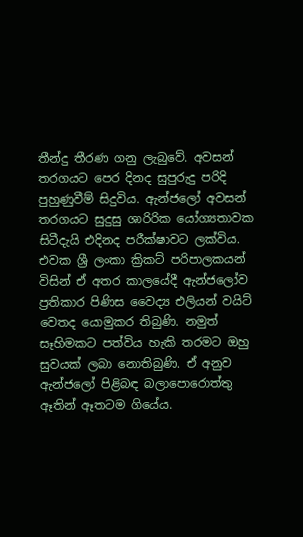තීන්දු තීරණ ගනු ලැබුවේ. අවසන් තරගයට පෙර දිනද සුපුරුදු පරිදි පුහුණුවීම් සිදුවිය. ඇන්ජලෝ අවසන් තරගයට සුදුසු ශාරිරික යෝග්‍යතාවක සිටීදැයි එදිනද පරීක්ෂාවට ලක්විය. එවක ශ්‍රී ලංකා ක්‍රිකට් පරිපාලකයන් විසින් ඒ අතර කාලයේදී ඇන්ජලෝව ප්‍රතිකාර පිණිස වෛද්‍ය එලියන් වයිට් වෙතද යොමුකර තිබුණි. නමුත් සෑහිමකට පත්විය හැකි තරමට ඔහු සුවයක් ලබා නොතිබුණි. ඒ අනුව ඇන්ජලෝ පිළිබඳ බලාපොරොත්තු ඈතින් ඈතටම ගියේය.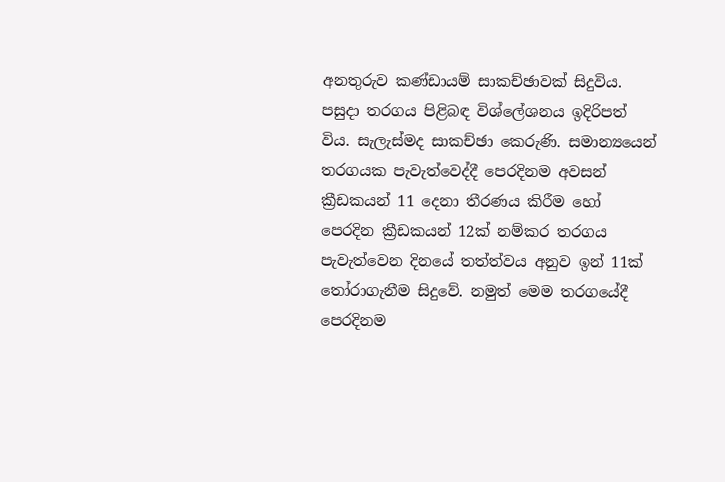අනතුරුව කණ්ඩායම් සාකච්ඡාවක් සිදුවිය. පසුදා තරගය පිළිබඳ විශ්ලේශනය ඉදිරිපත් විය. සැලැස්මද සාකච්ඡා කෙරුණි. සමාන්‍යයෙන් තරගයක පැවැත්වෙද්දී පෙරදිනම අවසන් ක්‍රීඩකයන් 11 දෙනා තීරණය කිරීම හෝ පෙරදින ක්‍රීඩකයන් 12ක් නම්කර තරගය පැවැත්වෙන දිනයේ තත්ත්වය අනුව ඉන් 11ක් තෝරාගැනීම සිදුවේ. නමුත් මෙම තරගයේදී පෙරදිනම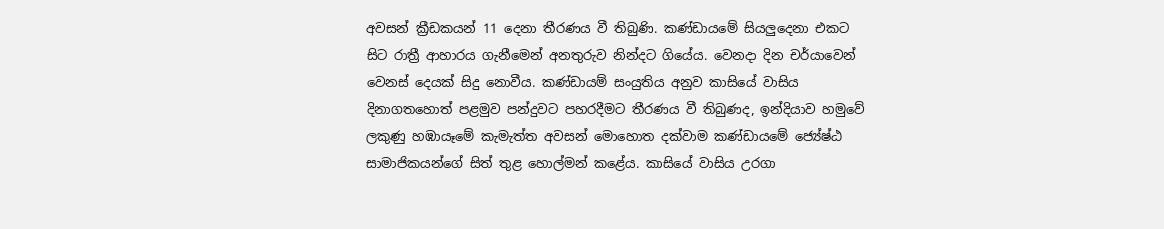අවසන් ක්‍රීඩකයන් 11 දෙනා තීරණය වී තිබුණි. කණ්ඩායමේ සියලුදෙනා එකට සිට රාත්‍රී ආහාරය ගැනීමෙන් අනතුරුව නින්දට ගියේය. වෙනදා දින චර්යාවෙන් වෙනස් දෙයක් සිදු නොවීය. කණ්ඩායම් සංයුතිය අනුව කාසියේ වාසිය දිනාගතහොත් පළමුව පන්දුවට පහරදීමට තීරණය වී තිබුණද, ඉන්දියාව හමුවේ ලකුණු හඹායෑමේ කැමැත්ත අවසන් මොහොත දක්වාම කණ්ඩායමේ ජ්‍යේෂ්ඨ සාමාජිකයන්ගේ සිත් තුළ හොල්මන් කළේය. කාසියේ වාසිය උරගා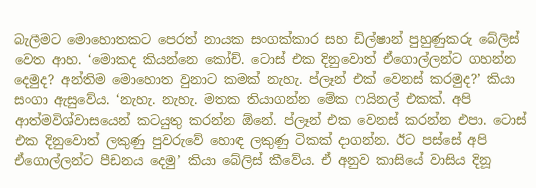බැලීමට මොහොතකට පෙරත් නායක සංගක්කාර සහ ඩිල්ෂාන් පුහුණුකරු බේලිස් වෙත ආහ. ‘මොකද කියන්නෙ කෝච්. ටොස් එක දිනුවොත් ඒගොල්ලන්ට ගහන්න දෙමුද? අන්තිම මොහොත වුනාට කමක් නැහැ. ප්ලෑන් එක් වෙනස් කරමුද?’ කියා සංගා ඇසුවේය. ‘නැහැ. නැහැ. මතක තියාගන්න මේක ෆයිනල් එකක්. අපි ආත්මවිශ්වාසයෙන් කටයුතු කරන්න ඕනේ. ප්ලෑන් එක වෙනස් කරන්න එපා. ටොස් එක දිනුවොත් ලකුණු පුවරුවේ හොඳ ලකුණු ටිකක් දාගන්න. ඊට පස්සේ අපි ඒගොල්ලන්ට පීඩනය දෙමු’ කියා බේලිස් කීවේය. ඒ අනුව කාසියේ වාසිය දිනූ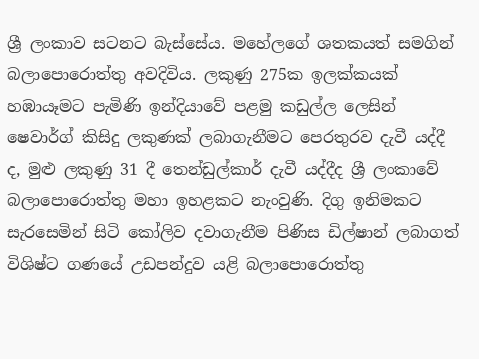ශ්‍රී ලංකාව සටනට බැස්සේය. මහේලගේ ශතකයත් සමගින් බලාපොරොත්තු අවදිවිය. ලකුණු 275ක ඉලක්කයක් හඹායෑමට පැමිණි ඉන්දියාවේ පළමු කඩුල්ල ලෙසින් ෂෙවාර්ග් කිසිදු ලකුණක් ලබාගැනීමට පෙරතුරව දැවී යද්දී ද, මුළු ලකුණු 31 දී තෙන්ඩුල්කාර් දැවී යද්දීද ශ්‍රී ලංකාවේ බලාපොරොත්තු මහා ඉහළකට නැංවුණි. දිගු ඉනිමකට සැරසෙමින් සිටි කෝලිව දවාගැනීම පිණිස ඩිල්ෂාන් ලබාගත් විශිෂ්ට ගණයේ උඩපන්දුව යළි බලාපොරොත්තු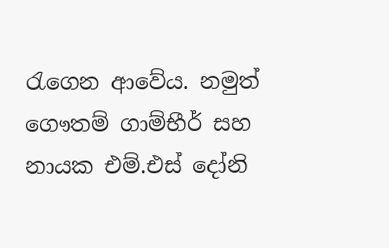රැගෙන ආවේය. නමුත් ගෞතම් ගාම්භීර් සහ නායක එම්.එස් දෝනි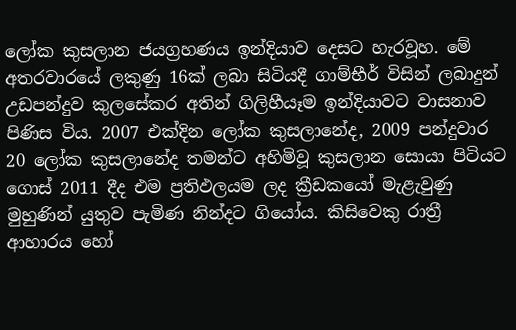ලෝක කුසලාන ජයග්‍රහණය ඉන්දියාව දෙසට හැරවූහ. මේ අතරවාරයේ ලකුණු 16ක් ලබා සිටියදී ගාම්භීර් විසින් ලබාදුන් උඩපන්දුව කුලසේකර අතින් ගිලිහීයෑම ඉන්දියාවට වාසනාව පිණිස විය. 2007 එක්දින ලෝක කුසලානේද, 2009 පන්දුවාර 20 ලෝක කුසලානේද තමන්ට අහිමිවූ කුසලාන සොයා පිටියට ගොස් 2011 දීද එම ප්‍රතිඵලයම ලද ක්‍රීඩකයෝ මැළැවුණු මුහුණින් යුතුව පැමිණ නින්දට ගියෝය. කිසිවෙකු රාත්‍රී ආහාරය හෝ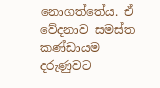නොගත්තේය. ඒ වේදනාව සමස්ත කණ්ඩායම දරුණුවට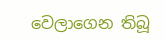වෙලාගෙන තිබූ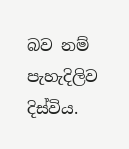බව නම් පැහැදිලිව දිස්විය.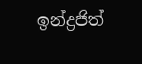ඉන්ද්‍රජිත්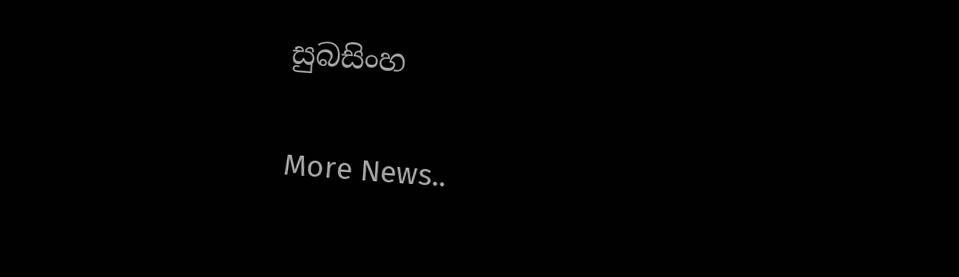සුබසිංහ


More News..